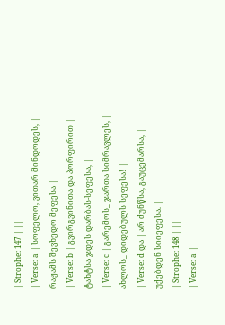| Strophe: 147 | ||
| Verse: a | სოფელო, ვითარ მინდოდეს, | რაჟამს შევხედო მეფესა |
| Verse: b | გვირგვინითა და პორფირით | ტახტსა ჯდეს დარბას-სეფესა, |
| Verse: c | გარემოს_ ჯართა სიმრავლეს, | ახლოს_ დიდებულს სეფესა! |
| Verse: d და | არ ძუნწსა, გაუცემარსა, | უქებდენ სიიეფესა. |
| Strophe: 148 | ||
| Verse: a |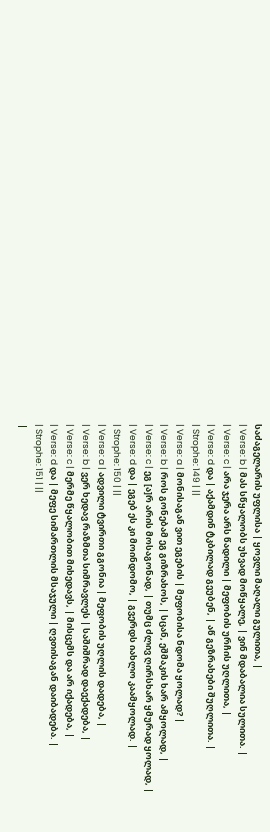საძაგელარის უფლისა | ყოვლი მაღალი გულითა, |
| Verse: b | მას სწყალობს უხვად მოწყალე, | ვინ მდაბალია სულითა. |
| Verse: c | არა ჯერა არს წადილი | მეფობის ურჩის უღლითა, |
| Verse: d და | აქამდინ ტკბილად გეუბენ, | აწ გეზრახები შუღლითა. |
| Strophe: 149 | ||
| Verse: a | მონისაგან ვით ეგების | მეფობისა ნდომა ყოლად? |
| Verse: b | როს გონებამ ეგ გიზრახოს, | სცან, ეშმაკის ხარ ამყოლად, |
| Verse: c | ეგ [ა]რ არის მოსაგონად, | თუმც ძლივ ღირსხარ ყმურად ყოლად, |
| Verse: d და | ეგებ ეს კი მოინდომო, | გვერდს იახლო კაამყოლად. |
| Strophe: 150 | ||
| Verse: a | ადვილი ტვირთი გგონია | მეფობის უღლის დადება, |
| Verse: b | ვერ ხედავ რაზმთა სიმრავლეს | საშიშრად დაექადება, |
| Verse: c | მერმე წყალობით მიხედავს, | მისცემს და არ იქადება, |
| Verse: d და | მეფე სიმართლის მსაჯული | ღვთისაგან დაიბადება. |
| Strophe: 151 | ||
|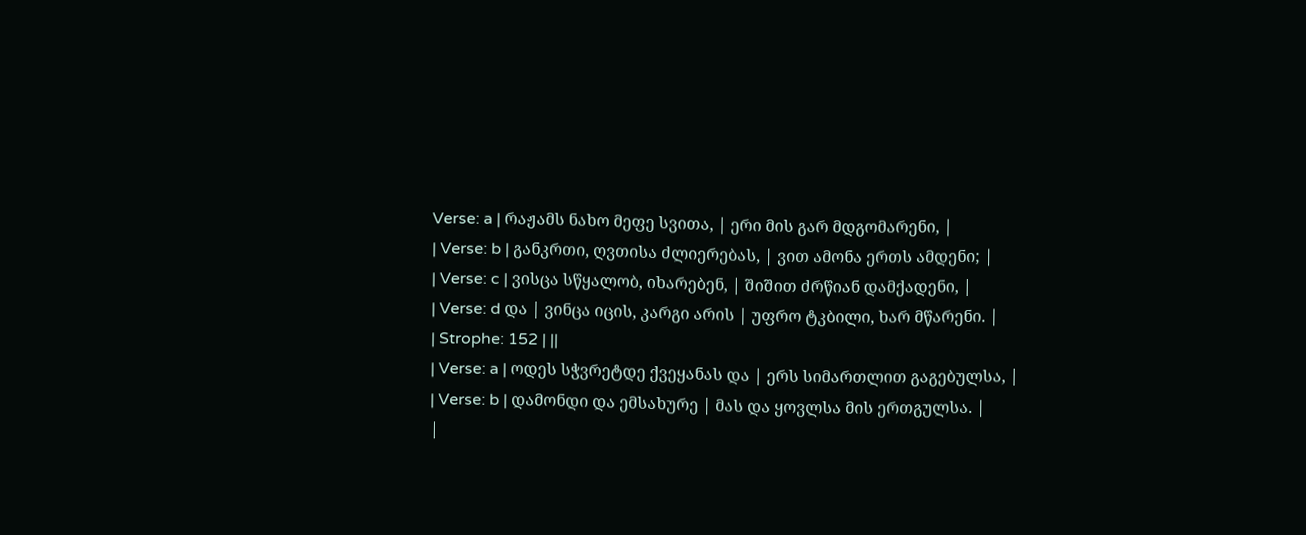Verse: a | რაჟამს ნახო მეფე სვითა, | ერი მის გარ მდგომარენი, |
| Verse: b | განკრთი, ღვთისა ძლიერებას, | ვით ამონა ერთს ამდენი; |
| Verse: c | ვისცა სწყალობ, იხარებენ, | შიშით ძრწიან დამქადენი, |
| Verse: d და | ვინცა იცის, კარგი არის | უფრო ტკბილი, ხარ მწარენი. |
| Strophe: 152 | ||
| Verse: a | ოდეს სჭვრეტდე ქვეყანას და | ერს სიმართლით გაგებულსა, |
| Verse: b | დამონდი და ემსახურე | მას და ყოვლსა მის ერთგულსა. |
|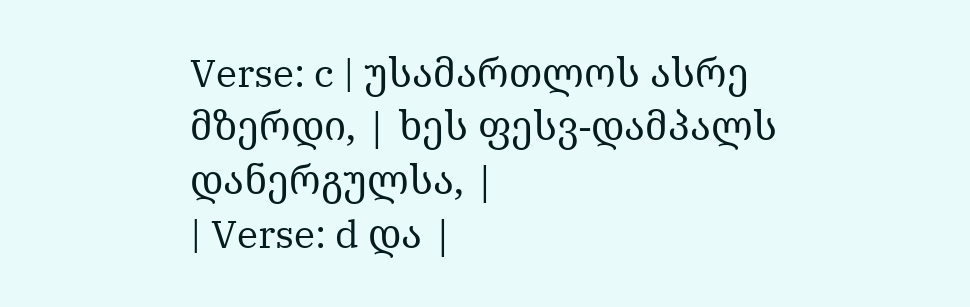Verse: c | უსამართლოს ასრე მზერდი, | ხეს ფესვ-დამპალს დანერგულსა, |
| Verse: d და |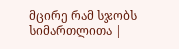მცირე რამ სჯობს სიმართლითა |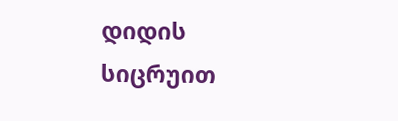დიდის სიცრუით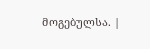მოგებულსა. |